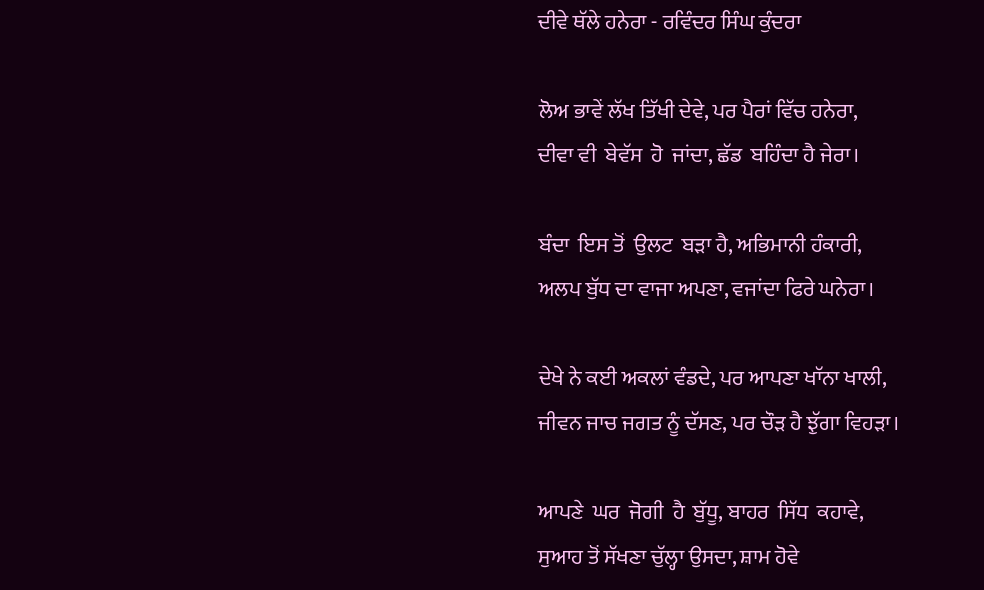ਦੀਵੇ ਥੱਲੇ ਹਨੇਰਾ - ਰਵਿੰਦਰ ਸਿੰਘ ਕੁੰਦਰਾ

ਲੋਅ ਭਾਵੇਂ ਲੱਖ ਤਿੱਖੀ ਦੇਵੇ, ਪਰ ਪੈਰਾਂ ਵਿੱਚ ਹਨੇਰਾ,
ਦੀਵਾ ਵੀ  ਬੇਵੱਸ  ਹੋ  ਜਾਂਦਾ, ਛੱਡ  ਬਹਿੰਦਾ ਹੈ ਜੇਰਾ।

ਬੰਦਾ  ਇਸ ਤੋਂ  ਉਲਟ  ਬੜਾ ਹੈ, ਅਭਿਮਾਨੀ ਹੰਕਾਰੀ,
ਅਲਪ ਬੁੱਧ ਦਾ ਵਾਜਾ ਅਪਣਾ, ਵਜਾਂਦਾ ਫਿਰੇ ਘਨੇਰਾ।

ਦੇਖੇ ਨੇ ਕਈ ਅਕਲਾਂ ਵੰਡਦੇ, ਪਰ ਆਪਣਾ ਖਾੱਨਾ ਖਾਲੀ,
ਜੀਵਨ ਜਾਚ ਜਗਤ ਨੂੰ ਦੱਸਣ, ਪਰ ਚੌੜ ਹੈ ਝੁੱਗਾ ਵਿਹੜਾ।

ਆਪਣੇ  ਘਰ  ਜੋਗੀ  ਹੈ  ਬੁੱਧੂ, ਬਾਹਰ  ਸਿੱਧ  ਕਹਾਵੇ,
ਸੁਆਹ ਤੋਂ ਸੱਖਣਾ ਚੁੱਲ੍ਹਾ ਉਸਦਾ, ਸ਼ਾਮ ਹੋਵੇ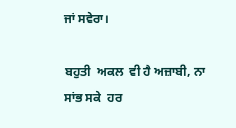ਜਾਂ ਸਵੇਰਾ।

ਬਹੁਤੀ  ਅਕਲ  ਵੀ ਹੈ ਅਜ਼ਾਬੀ, ਨਾ ਸਾਂਭ ਸਕੇ  ਹਰ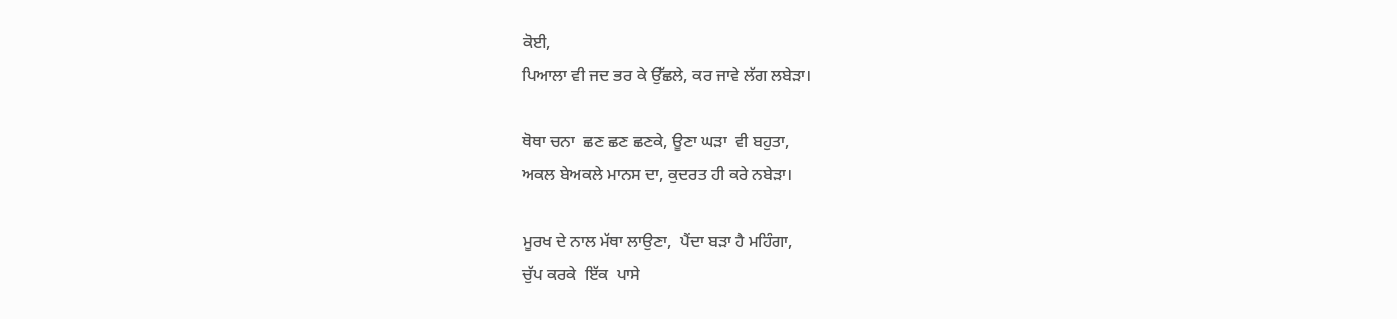ਕੋਈ,
ਪਿਆਲਾ ਵੀ ਜਦ ਭਰ ਕੇ ਉੱਛਲੇ, ਕਰ ਜਾਵੇ ਲੱਗ ਲਬੇੜਾ।

ਥੋਥਾ ਚਨਾ  ਛਣ ਛਣ ਛਣਕੇ, ਊਣਾ ਘੜਾ  ਵੀ ਬਹੁਤਾ,
ਅਕਲ ਬੇਅਕਲੇ ਮਾਨਸ ਦਾ, ਕੁਦਰਤ ਹੀ ਕਰੇ ਨਬੇੜਾ।

ਮੂਰਖ ਦੇ ਨਾਲ ਮੱਥਾ ਲਾਉਣਾ,  ਪੈਂਦਾ ਬੜਾ ਹੈ ਮਹਿੰਗਾ,
ਚੁੱਪ ਕਰਕੇ  ਇੱਕ  ਪਾਸੇ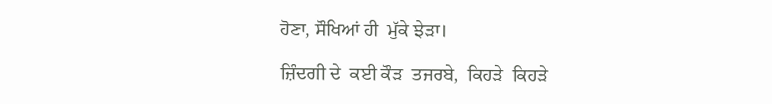ਹੋਣਾ, ਸੌਖਿਆਂ ਹੀ  ਮੁੱਕੇ ਝੇੜਾ।

ਜ਼ਿੰਦਗੀ ਦੇ  ਕਈ ਕੌੜ  ਤਜਰਬੇ,  ਕਿਹੜੇ  ਕਿਹੜੇ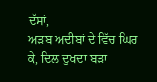ਦੱਸਾਂ,
ਅੜਬ ਅਦੀਬਾਂ ਦੇ ਵਿੱਚ ਘਿਰ ਕੇ, ਦਿਲ ਦੁਖਦਾ ਬੜਾ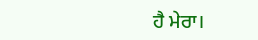ਹੈ ਮੇਰਾ।